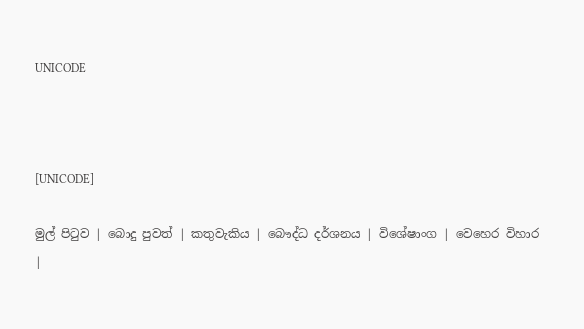UNICODE



[UNICODE]

මුල් පිටුව | බොදු පුවත් | කතුවැකිය | බෞද්ධ දර්ශනය | විශේෂාංග | වෙහෙර විහාර |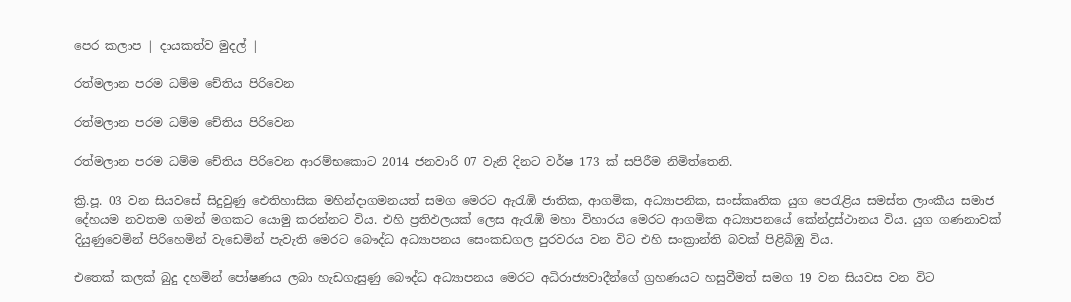පෙර කලාප | දායකත්ව මුදල් |

රත්මලාන පරම ධම්ම චේතිය පිරිවෙන

රත්මලාන පරම ධම්ම චේතිය පිරිවෙන

රත්මලාන පරම ධම්ම චේතිය පිරිවෙන ආරම්භකොට 2014 ජනවාරි 07 වැනි දිනට වර්ෂ 173 ක් සපිරීම නිමිත්තෙනි.

ක්‍රි.පූ. 03 වන සියවසේ සිදුවුණු ඓතිහාසික මහින්දාගමනයත් සමග මෙරට ඇරැඹි ජාතික, ආගමික, අධ්‍යාපනික, සංස්කෘතික යුග පෙරැළිය සමස්ත ලාංකීය සමාජ දේහයම නවතම ගමන් මගකට යොමු කරන්නට විය. එහි ප්‍රතිඵලයක් ලෙස ඇරැඹි මහා විහාරය මෙරට ආගමික අධ්‍යාපනයේ කේන්ද්‍රස්ථානය විය. යුග ගණනාවක් දියුණුවෙමින් පිරිහෙමින් වැඩෙමින් පැවැති මෙරට බෞද්ධ අධ්‍යාපනය සෙංකඩගල පුරවරය වන විට එහි සංක්‍රාන්ති බවක් පිළිබිඹු විය.

එතෙක් කලක් බුදු දහමින් පෝෂණය ලබා හැඩගැසුණු බෞද්ධ අධ්‍යාපනය මෙරට අධිරාජ්‍යවාදීන්ගේ ග්‍රහණයට හසුවීමත් සමග 19 වන සියවස වන විට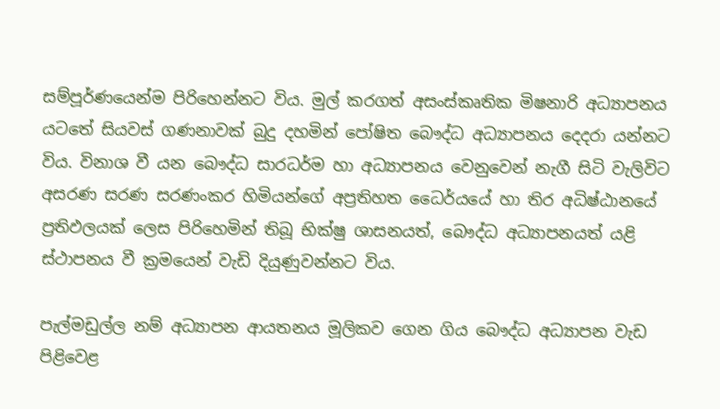සම්පූර්ණයෙන්ම පිරිහෙන්නට විය. මුල් කරගත් අසංස්කෘතික මිෂනාරි අධ්‍යාපනය යටතේ සියවස් ගණනාවක් බුදු දහමින් පෝෂිත බෞද්ධ අධ්‍යාපනය දෙදරා යන්නට විය. විනාශ වී යන බෞද්ධ සාරධර්ම හා අධ්‍යාපනය වෙනුවෙන් නැගී සිටි වැලිවිට අසරණ සරණ සරණංකර හිමියන්ගේ අප්‍රතිහත ධෛර්යයේ හා තිර අධිෂ්ඨානයේ ප්‍රතිඵලයක් ලෙස පිරිහෙමින් තිබූ භික්ෂු ශාසනයත්, බෞද්ධ අධ්‍යාපනයත් යළි ස්ථාපනය වී ක්‍රමයෙන් වැඩි දියුණුවන්නට විය.

පැල්මඩුල්ල නම් අධ්‍යාපන ආයතනය මූලිකව ගෙන ගිය බෞද්ධ අධ්‍යාපන වැඩ පිළිවෙළ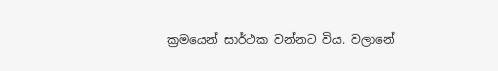ක්‍රමයෙන් සාර්ථක වන්නට විය. වලානේ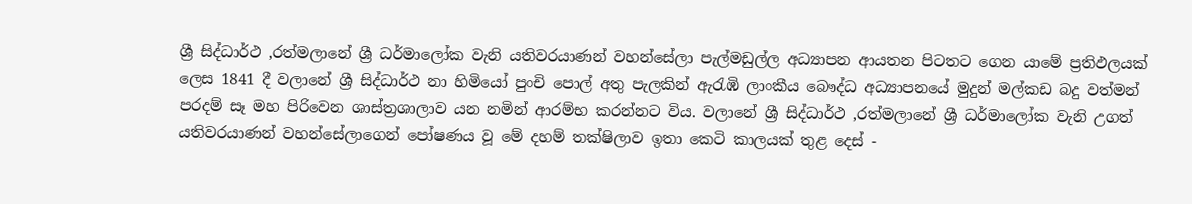ශ්‍රී සිද්ධාර්ථ ,රත්මලානේ ශ්‍රී ධර්මාලෝක වැනි යතිවරයාණන් වහන්සේලා පැල්මඩුල්ල අධ්‍යාපන ආයතන පිටතට ගෙන යාමේ ප්‍රතිඵලයක් ලෙස 1841 දී වලානේ ශ්‍රී සිද්ධාර්ථ නා හිමියෝ පුංචි පොල් අතු පැලකින් ඇරැඹි ලාංකීය බෞද්ධ අධ්‍යාපනයේ මුදුන් මල්කඩ බදු වත්මන් පරදම් සෑ මහ පිරිවෙන ශාස්ත්‍රශාලාව යන නමින් ආරම්භ කරන්නට විය. වලානේ ශ්‍රී සිද්ධාර්ථ ,රත්මලානේ ශ්‍රී ධර්මාලෝක වැනි උගත් යතිවරයාණන් වහන්සේලාගෙන් පෝෂණය වූ මේ දහම් තක්ෂිලාව ඉතා කෙටි කාලයක් තුළ දෙස් -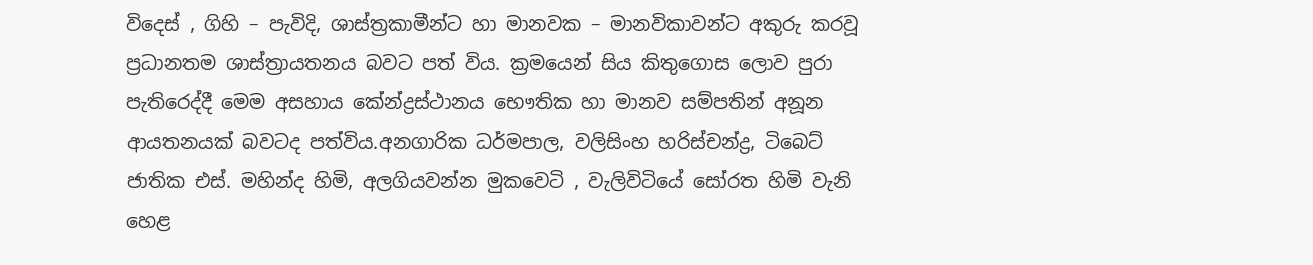විදෙස් , ගිහි – පැවිදි, ශාස්ත්‍රකාමීන්ට හා මානවක – මානවිකාවන්ට අකුරු කරවූ ප්‍රධානතම ශාස්ත්‍රායතනය බවට පත් විය. ක්‍රමයෙන් සිය කිතුගොස ලොව පුරා පැතිරෙද්දී මෙම අසහාය කේන්ද්‍රස්ථානය භෞතික හා මානව සම්පතින් අනූන ආයතනයක් බවටද පත්විය.අනගාරික ධර්මපාල, වලිසිංහ හරිස්චන්ද්‍ර, ටිබෙට් ජාතික එස්. මහින්ද හිමි, අලගියවන්න මුකවෙටි , වැලිවිටියේ සෝරත හිමි වැනි හෙළ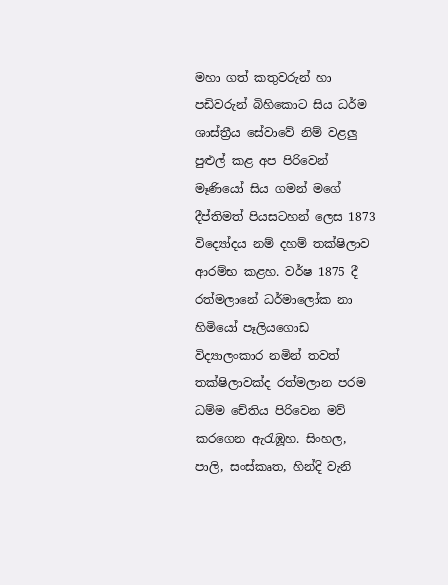මහා ගත් කතුවරුන් හා පඩිවරුන් බිහිකොට සිය ධර්ම ශාස්ත්‍රීය සේවාවේ නිම් වළලු පුළුල් කළ අප පිරිවෙන් මෑණියෝ සිය ගමන් මගේ දීප්තිමත් පියසටහන් ලෙස 1873 විද්‍යෝදය නම් දහම් තක්ෂිලාව ආරම්භ කළහ. වර්ෂ 1875 දී රත්මලානේ ධර්මාලෝක නා හිමියෝ පෑලියගොඩ විද්‍යාලංකාර නමින් තවත් තක්ෂිලාවක්ද රත්මලාන පරම ධම්ම චේතිය පිරිවෙන මව් කරගෙන ඇරැඹූහ. සිංහල, පාලි, සංස්කෘත, හින්දි වැනි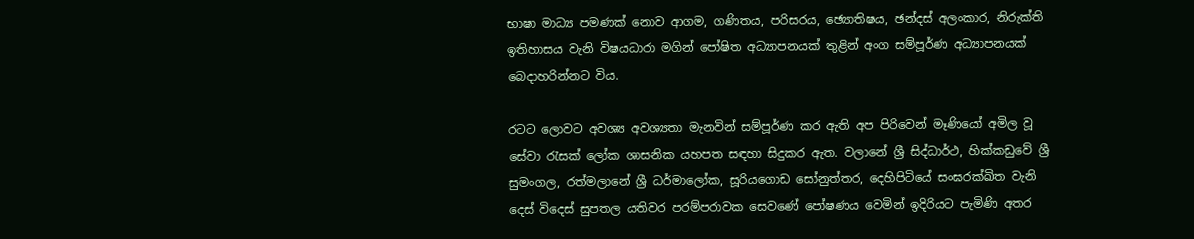භාෂා මාධ්‍ය පමණක් නොව ආගම, ගණිතය, පරිසරය, ඡ්‍යොතිෂය, ඡන්දස් අලංකාර, නිරුක්ති ඉතිහාසය වැනි විෂයධාරා මගින් පෝෂිත අධ්‍යාපනයක් තුළින් අංග සම්පූර්ණ අධ්‍යාපනයක් බෙදාහරින්නට විය.

රටට ලොවට අවශ්‍ය අවශ්‍යතා මැනවින් සම්පූර්ණ කර ඇති අප පිරිවෙන් මෑණියෝ අමිල වූ සේවා රැසක් ලෝක ශාසනික යහපත සඳහා සිදුකර ඇත. වලානේ ශ්‍රී සිද්ධාර්ථ, හික්කඩුවේ ශ්‍රී සුමංගල, රත්මලානේ ශ්‍රී ධර්මාලෝක, සූරියගොඩ සෝනුත්තර, දෙහිපිටියේ සංඝරක්ඛිත වැනි දෙස් විදෙස් සුපතල යතිවර පරම්පරාවක සෙවණේ පෝෂණය වෙමින් ඉදිරියට පැමිණි අතර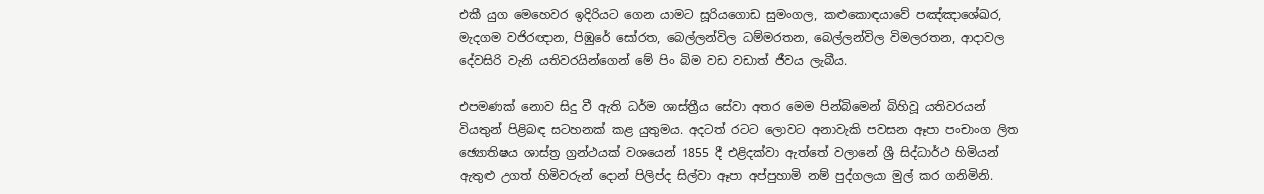එකී යුග මෙහෙවර ඉදිරියට ගෙන යාමට සූරියගොඩ සුමංගල, කළුකොඳයාවේ පඤ්ඤාශේඛර, මැදගම වජිරඥාන, පිඹුරේ සෝරත, බෙල්ලන්විල ධම්මරතන, බෙල්ලන්විල විමලරතන, ආදාවල දේවසිරි වැනි යතිවරයින්ගෙන් මේ පිං බිම වඩ වඩාත් ජීවය ලැබීය.

එපමණක් නොව සිදු වී ඇති ධර්ම ශාස්ත්‍රීය සේවා අතර මෙම පින්බිමෙන් බිහිවූ යතිවරයන් වියතුන් පිළිබඳ සටහනක් කළ යුතුමය. අදටත් රටට ලොවට අනාවැකි පවසන ඈපා පංචාංග ලිත ඡ්‍යොතිෂය ශාස්ත්‍ර ග්‍රන්ථයක් වශයෙන් 1855 දී එළිදක්වා ඇත්තේ වලානේ ශ්‍රී සිද්ධාර්ථ හිමියන් ඇතුළු උගත් හිමිවරුන් දොන් පිලිප්ද සිල්වා ඈපා අප්පුහාමි නම් පුද්ගලයා මුල් කර ගනිමිනි.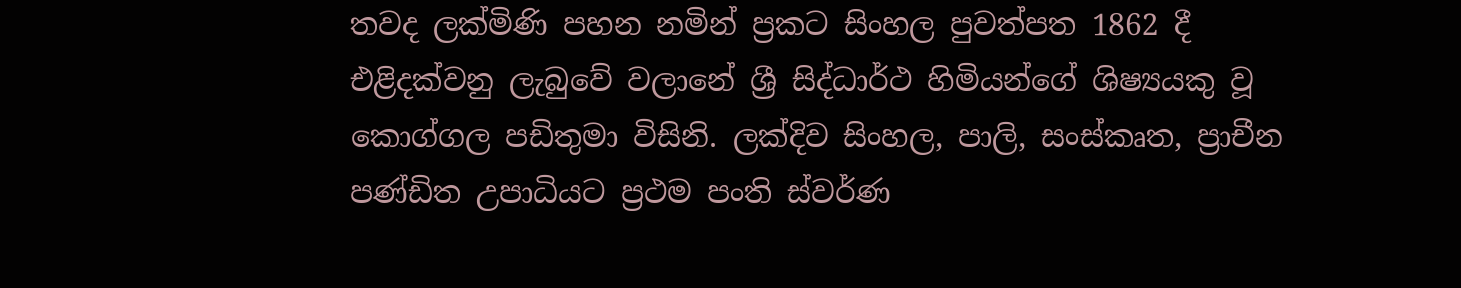තවද ලක්මිණි පහන නමින් ප්‍රකට සිංහල පුවත්පත 1862 දී එළිදක්වනු ලැබුවේ වලානේ ශ්‍රී සිද්ධාර්ථ හිමියන්ගේ ශිෂ්‍යයකු වූ කොග්ගල පඩිතුමා විසිනි. ලක්දිව සිංහල, පාලි, සංස්කෘත, ප්‍රාචීන පණ්ඩිත උපාධියට ප්‍රථම පංති ස්වර්ණ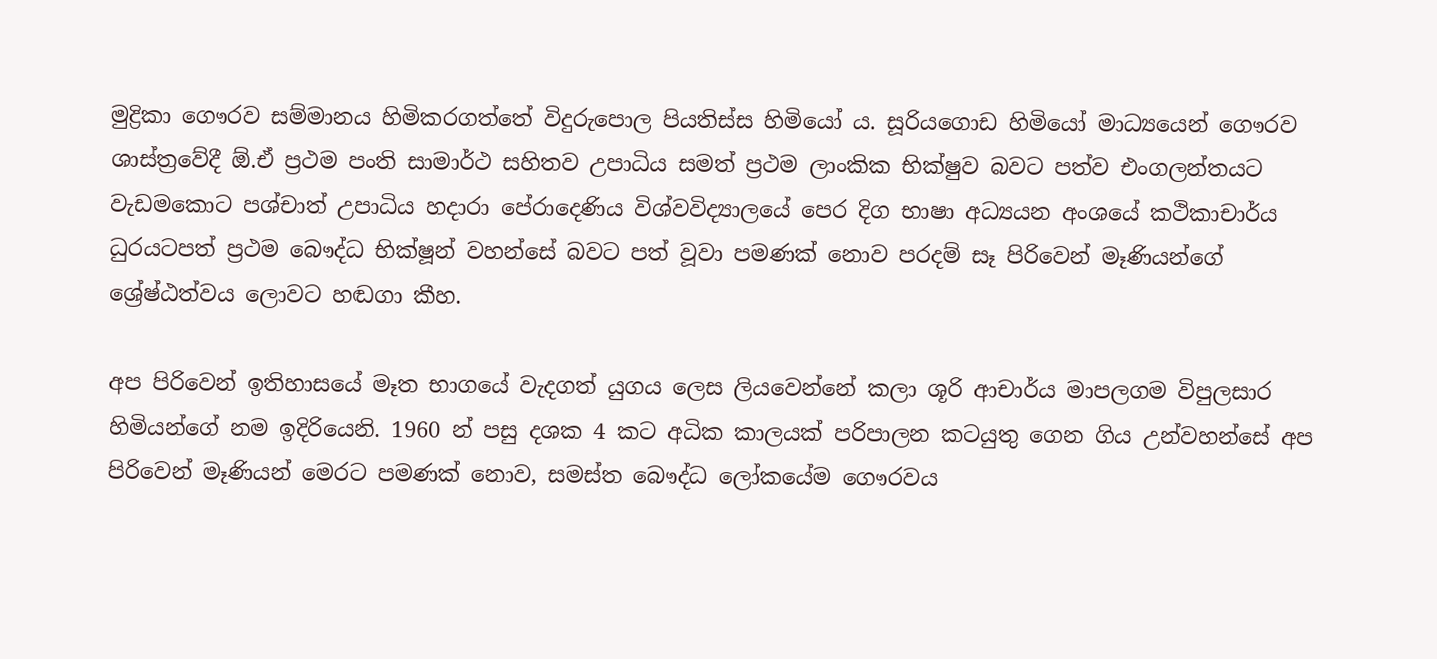මුද්‍රිකා ගෞරව සම්මානය හිමිකරගත්තේ විදුරුපොල පියතිස්ස හිමියෝ ය. සූරියගොඩ හිමියෝ මාධ්‍යයෙන් ගෞරව ශාස්ත්‍රවේදී ඕ.ඒ ප්‍රථම පංති සාමාර්ථ සහිතව උපාධිය සමත් ප්‍රථම ලාංකික භික්ෂුව බවට පත්ව එංගලන්තයට වැඩමකොට පශ්චාත් උපාධිය හදාරා පේරාදෙණිය විශ්වවිද්‍යාලයේ පෙර දිග භාෂා අධ්‍යයන අංශයේ කථිකාචාර්ය ධුරයටපත් ප්‍රථම බෞද්ධ භික්ෂූන් වහන්සේ බවට පත් වූවා පමණක් නොව පරදම් සෑ පිරිවෙන් මෑණියන්ගේ ශ්‍රේෂ්ඨත්වය ලොවට හඬගා කීහ.

අප පිරිවෙන් ඉතිහාසයේ මෑත භාගයේ වැදගත් යුගය ලෙස ලියවෙන්නේ කලා ශූරි ආචාර්ය මාපලගම විපුලසාර හිමියන්ගේ නම ඉදිරියෙනි. 1960 න් පසු දශක 4 කට අධික කාලයක් පරිපාලන කටයුතු ගෙන ගිය උන්වහන්සේ අප පිරිවෙන් මෑණියන් මෙරට පමණක් නොව, සමස්ත බෞද්ධ ලෝකයේම ගෞරවය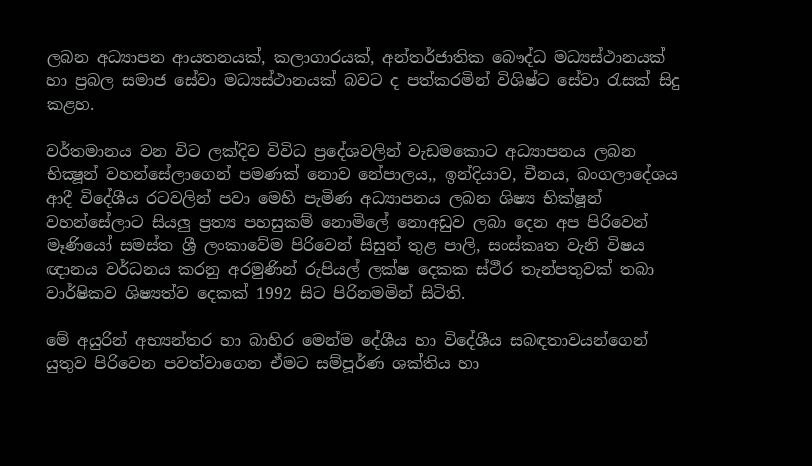ලබන අධ්‍යාපන ආයතනයක්, කලාගාරයක්, අන්තර්ජාතික බෞද්ධ මධ්‍යස්ථානයක් හා ප්‍රබල සමාජ සේවා මධ්‍යස්ථානයක් බවට ද පත්කරමින් විශිෂ්ට සේවා රැසක් සිදු කළහ.

වර්තමානය වන විට ලක්දිව විවිධ ප්‍රදේශවලින් වැඩමකොට අධ්‍යාපනය ලබන භික්‍ෂූන් වහන්සේලාගෙන් පමණක් නොව නේපාලය,, ඉන්දියාව, චීනය, බංගලාදේශය ආදී විදේශීය රටවලින් පවා මෙහි පැමිණ අධ්‍යාපනය ලබන ශිෂ්‍ය භික්ෂූන් වහන්සේලාට සියලු ප්‍රත්‍ය පහසුකම් නොමිලේ නොඅඩුව ලබා දෙන අප පිරිවෙන් මෑණියෝ සමස්ත ශ්‍රී ලංකාවේම පිරිවෙන් සිසුන් තුළ පාලි, සංස්කෘත වැනි විෂය ඥානය වර්ධනය කරනු අරමුණින් රුපියල් ලක්ෂ දෙකක ස්ථීර තැන්පතුවක් තබා වාර්ෂිකව ශිෂ්‍යත්ව දෙකක් 1992 සිට පිරිනමමින් සිටිති.

මේ අයුරින් අභ්‍යන්තර හා බාහිර මෙන්ම දේශීය හා විදේශීය සබඳතාවයන්ගෙන් යුතුව පිරිවෙන පවත්වාගෙන ඒමට සම්පූර්ණ ශක්තිය හා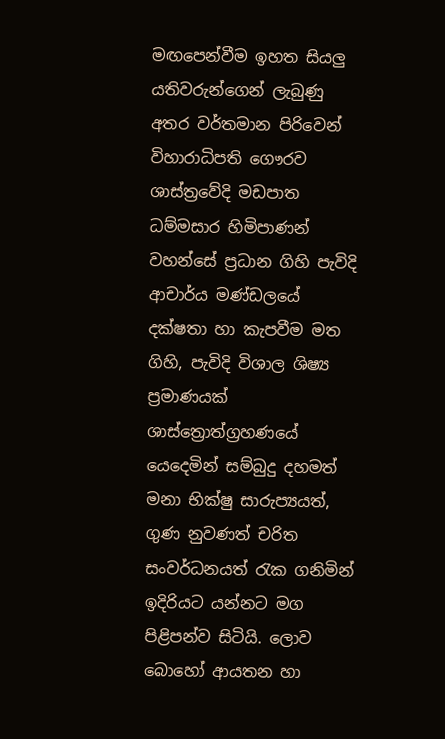මඟපෙන්වීම ඉහත සියලු යතිවරුන්ගෙන් ලැබුණු අතර වර්තමාන පිරිවෙන් විහාරාධිපති ගෞරව ශාස්ත්‍රවේදි මඩපාත ධම්මසාර හිමිපාණන් වහන්සේ ප්‍රධාන ගිහි පැවිදි ආචාර්ය මණ්ඩලයේ දක්ෂතා හා කැපවීම මත ගිහි, පැවිදි විශාල ශිෂ්‍ය ප්‍රමාණයක් ශාස්ත්‍රොත්ග්‍රහණයේ යෙදෙමින් සම්බුදු දහමත් මනා භික්ෂු සාරුප්‍යයත්, ගුණ නුවණත් චරිත සංවර්ධනයත් රැක ගනිමින් ඉදිරියට යන්නට මග පිළිපන්ව සිටියි. ලොව බොහෝ ආයතන හා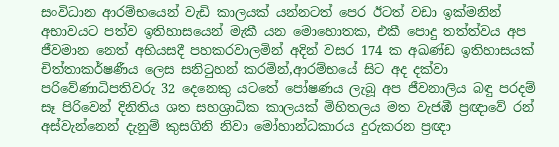සංවිධාන ආරම්භයෙන් වැඩි කාලයක් යන්නටත් පෙර ඊටත් වඩා ඉක්මනින් අභාවයට පත්ව ඉතිහාසයෙන් මැකී යන මොහොතක, එකී පොදු තත්ත්වය අප ජීවමාන නෙත් අභියසදී පහකරවාලමින් අදින් වසර 174 ක අඛණ්ඩ ඉතිහාසයක් චිත්තාකර්ෂණීය ලෙස සනිටුහන් කරමින්,ආරම්භයේ සිට අද දක්වා පරිවේණාධිපතිවරු 32 දෙනෙකු යටතේ පෝෂණය ලැබූ අප ජීවනාලිය බඳු පරදම් සෑ පිරිවෙන් දිනිතිය ශත සහශ්‍රාධික කාලයක් මිහිතලය මත වැජඹී ප්‍රඥාවේ රන් අස්වැන්නෙන් දැනුම් කුසගිනි නිවා මෝහාන්ධකාරය දුරුකරන ප්‍රඥා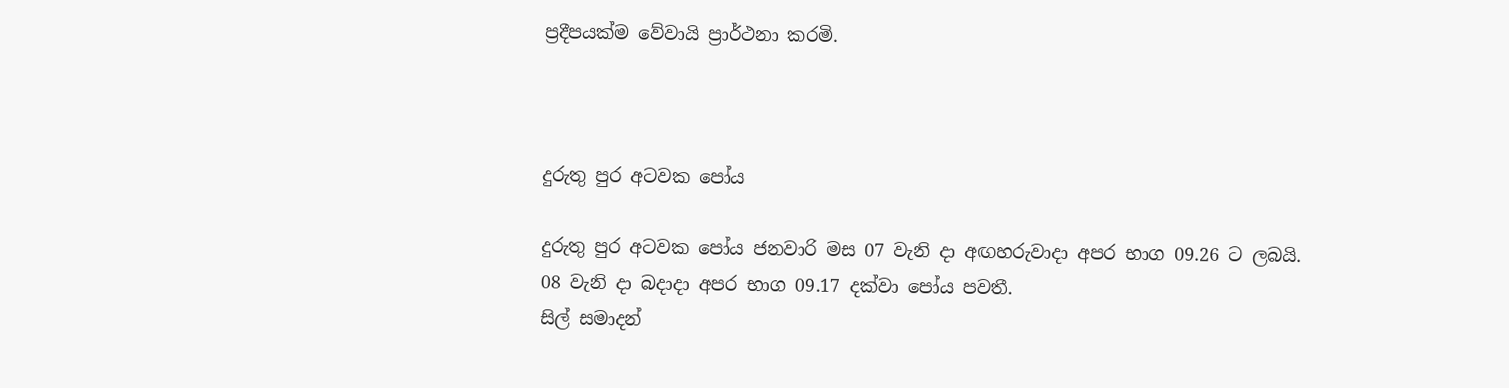ප්‍රදීපයක්ම වේවායි ප්‍රාර්ථනා කරමි.



දුරුතු පුර අටවක පෝය

දුරුතු පුර අටවක පෝය ජනවාරි මස 07 වැනි දා අඟහරුවාදා අපර භාග 09.26 ට ලබයි.
08 වැනි දා බදාදා අපර භාග 09.17 දක්වා පෝය පවතී.
සිල් සමාදන්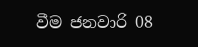වීම ජනවාරි 08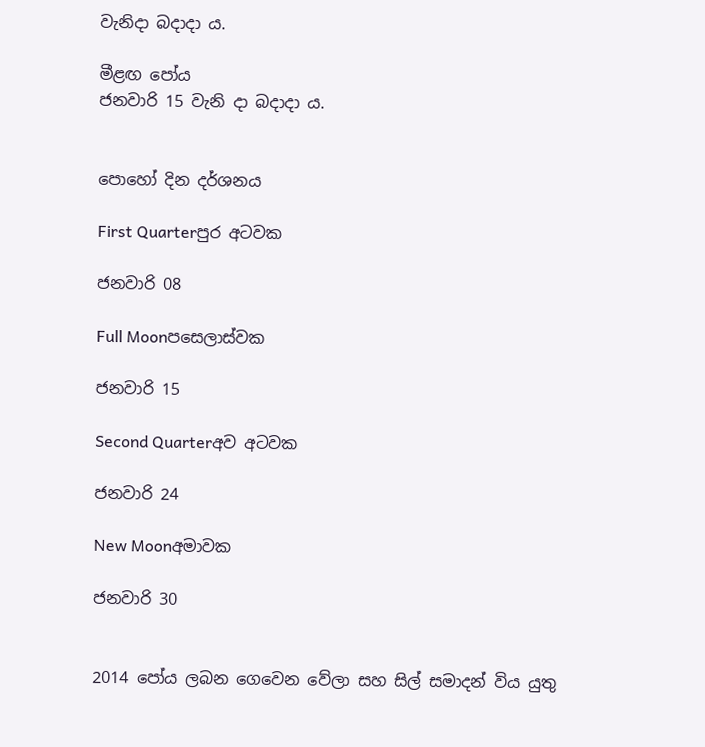වැනිදා බදාදා ය.

මීළඟ පෝය
ජනවාරි 15 වැනි දා බදාදා ය.


පොහෝ දින දර්ශනය

First Quarterපුර අටවක

ජනවාරි 08

Full Moonපසෙලාස්වක

ජනවාරි 15

Second Quarterඅව අටවක

ජනවාරි 24

New Moonඅමාවක

ජනවාරි 30


2014 පෝය ලබන ගෙවෙන වේලා සහ සිල් සමාදන් විය යුතු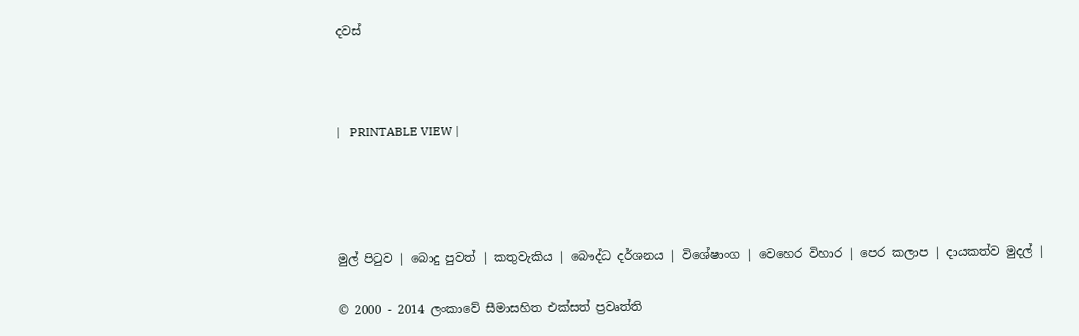දවස්



|   PRINTABLE VIEW |




මුල් පිටුව | බොදු පුවත් | කතුවැකිය | බෞද්ධ දර්ශනය | විශේෂාංග | වෙහෙර විහාර | පෙර කලාප | දායකත්ව මුදල් |

© 2000 - 2014 ලංකාවේ සීමාසහිත එක්සත් ප්‍රවෘත්ති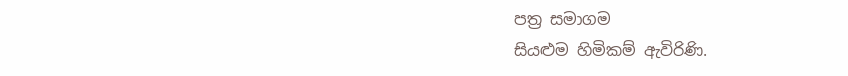පත්‍ර සමාගම
සියළුම හිමිකම් ඇවිරිණි.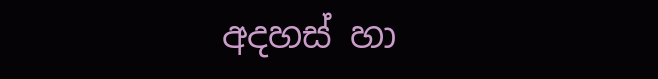අදහස් හා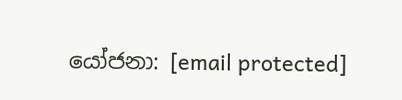යෝජනා: [email protected]